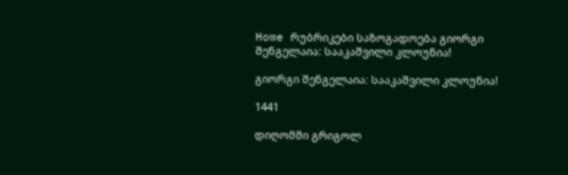Home რუბრიკები საზოგადოება გიორგი შენგელაია: სააკაშვილი კლოუნია!

გიორგი შენგელაია: სააკაშვილი კლოუნია!

1441

დიღომში გრიგოლ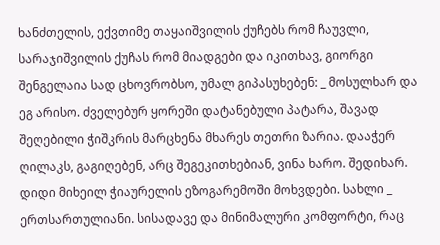ხანძთელის, ექვთიმე თაყაიშვილის ქუჩებს რომ ჩაუვლი, სარაჯიშვილის ქუჩას რომ მიადგები და იკითხავ, გიორგი შენგელაია სად ცხოვრობსო, უმალ გიპასუხებენ: _ მოსულხარ და ეგ არისო. ძველებურ ყორეში დატანებული პატარა, შავად შეღებილი ჭიშკრის მარცხენა მხარეს თეთრი ზარია. დააჭერ ღილაკს, გაგიღებენ, არც შეგეკითხებიან, ვინა ხარო. შედიხარ. დიდი მიხეილ ჭიაურელის ეზოგარემოში მოხვდები. სახლი _ ერთსართულიანი. სისადავე და მინიმალური კომფორტი, რაც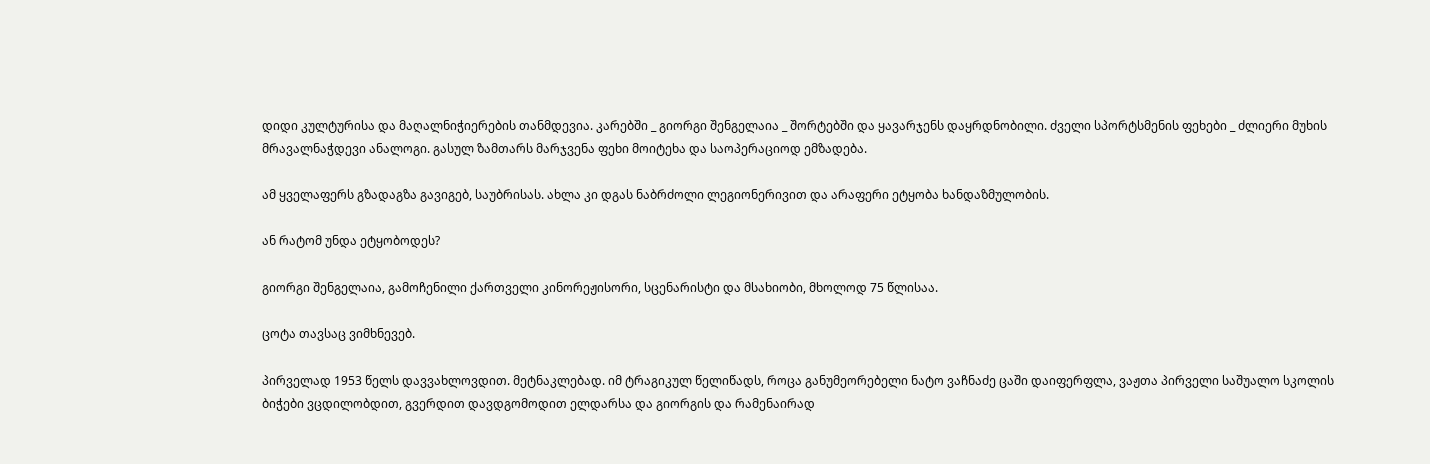დიდი კულტურისა და მაღალნიჭიერების თანმდევია. კარებში _ გიორგი შენგელაია _ შორტებში და ყავარჯენს დაყრდნობილი. ძველი სპორტსმენის ფეხები _ ძლიერი მუხის მრავალნაჭდევი ანალოგი. გასულ ზამთარს მარჯვენა ფეხი მოიტეხა და საოპერაციოდ ემზადება.

ამ ყველაფერს გზადაგზა გავიგებ, საუბრისას. ახლა კი დგას ნაბრძოლი ლეგიონერივით და არაფერი ეტყობა ხანდაზმულობის.

ან რატომ უნდა ეტყობოდეს?

გიორგი შენგელაია, გამოჩენილი ქართველი კინორეჟისორი, სცენარისტი და მსახიობი, მხოლოდ 75 წლისაა.

ცოტა თავსაც ვიმხნევებ.

პირველად 1953 წელს დავვახლოვდით. მეტნაკლებად. იმ ტრაგიკულ წელიწადს, როცა განუმეორებელი ნატო ვაჩნაძე ცაში დაიფერფლა, ვაჟთა პირველი საშუალო სკოლის ბიჭები ვცდილობდით, გვერდით დავდგომოდით ელდარსა და გიორგის და რამენაირად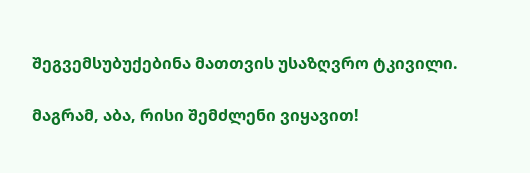შეგვემსუბუქებინა მათთვის უსაზღვრო ტკივილი.

მაგრამ, აბა, რისი შემძლენი ვიყავით!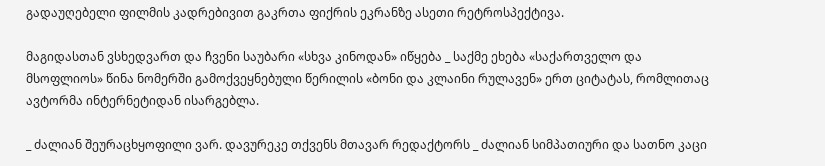გადაუღებელი ფილმის კადრებივით გაკრთა ფიქრის ეკრანზე ასეთი რეტროსპექტივა.

მაგიდასთან ვსხედვართ და ჩვენი საუბარი «სხვა კინოდან» იწყება _ საქმე ეხება «საქართველო და მსოფლიოს» წინა ნომერში გამოქვეყნებული წერილის «ბონი და კლაინი რულავენ» ერთ ციტატას, რომლითაც ავტორმა ინტერნეტიდან ისარგებლა.

_ ძალიან შეურაცხყოფილი ვარ. დავურეკე თქვენს მთავარ რედაქტორს _ ძალიან სიმპათიური და სათნო კაცი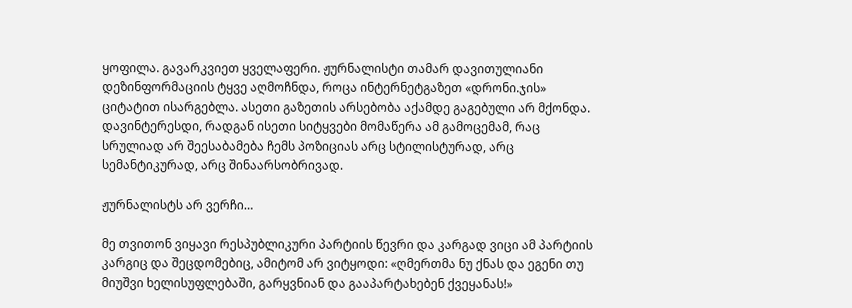ყოფილა. გავარკვიეთ ყველაფერი. ჟურნალისტი თამარ დავითულიანი დეზინფორმაციის ტყვე აღმოჩნდა, როცა ინტერნეტგაზეთ «დრონი.ჯის» ციტატით ისარგებლა. ასეთი გაზეთის არსებობა აქამდე გაგებული არ მქონდა. დავინტერესდი, რადგან ისეთი სიტყვები მომაწერა ამ გამოცემამ, რაც სრულიად არ შეესაბამება ჩემს პოზიციას არც სტილისტურად, არც სემანტიკურად, არც შინაარსობრივად.

ჟურნალისტს არ ვერჩი…

მე თვითონ ვიყავი რესპუბლიკური პარტიის წევრი და კარგად ვიცი ამ პარტიის კარგიც და შეცდომებიც, ამიტომ არ ვიტყოდი: «ღმერთმა ნუ ქნას და ეგენი თუ მიუშვი ხელისუფლებაში, გარყვნიან და გააპარტახებენ ქვეყანას!»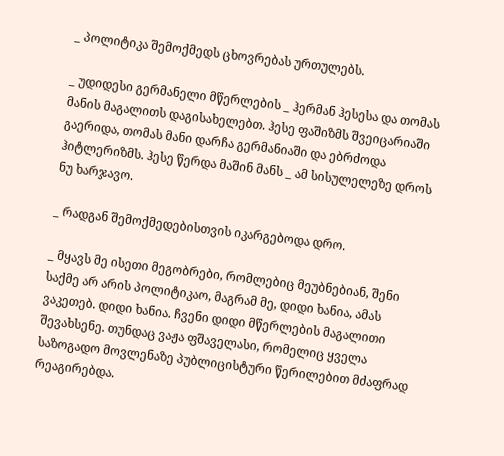_ პოლიტიკა შემოქმედს ცხოვრებას ურთულებს.

_ უდიდესი გერმანელი მწერლების _ ჰერმან ჰესესა და თომას მანის მაგალითს დაგისახელებთ. ჰესე ფაშიზმს შვეიცარიაში გაერიდა, თომას მანი დარჩა გერმანიაში და ებრძოდა ჰიტლერიზმს. ჰესე წერდა მაშინ მანს _ ამ სისულელეზე დროს ნუ ხარჯავო.

_ რადგან შემოქმედებისთვის იკარგებოდა დრო.

_ მყავს მე ისეთი მეგობრები, რომლებიც მეუბნებიან, შენი საქმე არ არის პოლიტიკაო, მაგრამ მე, დიდი ხანია, ამას ვაკეთებ. დიდი ხანია. ჩვენი დიდი მწერლების მაგალითი შევახსენე. თუნდაც ვაჟა ფშაველასი, რომელიც ყველა საზოგადო მოვლენაზე პუბლიცისტური წერილებით მძაფრად რეაგირებდა.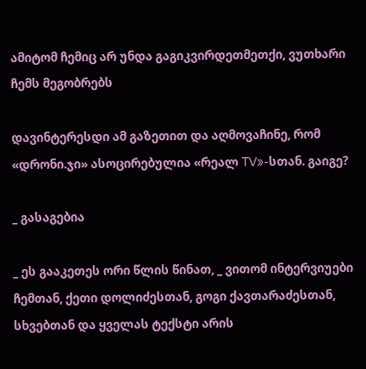ამიტომ ჩემიც არ უნდა გაგიკვირდეთმეთქი, ვუთხარი ჩემს მეგობრებს

დავინტერესდი ამ გაზეთით და აღმოვაჩინე, რომ «დრონი.ჯი» ასოცირებულია «რეალ TV»-სთან. გაიგე?

_ გასაგებია

_ ეს გააკეთეს ორი წლის წინათ, _ ვითომ ინტერვიუები ჩემთან, ქეთი დოლიძესთან, გოგი ქავთარაძესთან, სხვებთან და ყველას ტექსტი არის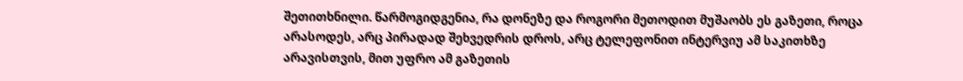შეთითხნილი. წარმოგიდგენია, რა დონეზე და როგორი მეთოდით მუშაობს ეს გაზეთი, როცა არასოდეს, არც პირადად შეხვედრის დროს, არც ტელეფონით ინტერვიუ ამ საკითხზე არავისთვის, მით უფრო ამ გაზეთის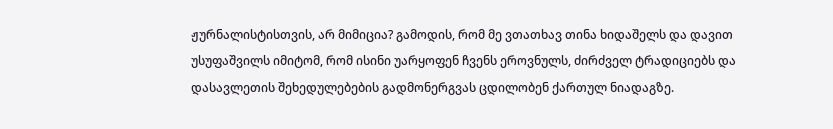ჟურნალისტისთვის, არ მიმიცია? გამოდის, რომ მე ვთათხავ თინა ხიდაშელს და დავით უსუფაშვილს იმიტომ, რომ ისინი უარყოფენ ჩვენს ეროვნულს, ძირძველ ტრადიციებს და დასავლეთის შეხედულებების გადმონერგვას ცდილობენ ქართულ ნიადაგზე.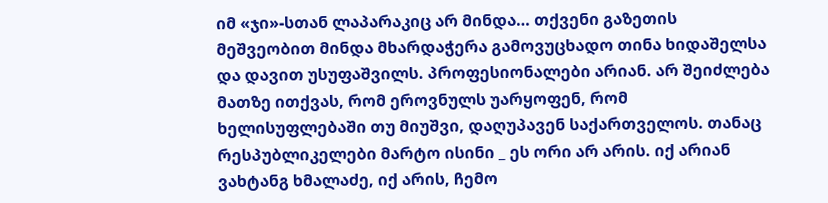იმ «ჯი»-სთან ლაპარაკიც არ მინდა… თქვენი გაზეთის მეშვეობით მინდა მხარდაჭერა გამოვუცხადო თინა ხიდაშელსა და დავით უსუფაშვილს. პროფესიონალები არიან. არ შეიძლება მათზე ითქვას, რომ ეროვნულს უარყოფენ, რომ ხელისუფლებაში თუ მიუშვი, დაღუპავენ საქართველოს. თანაც რესპუბლიკელები მარტო ისინი _ ეს ორი არ არის. იქ არიან ვახტანგ ხმალაძე, იქ არის, ჩემო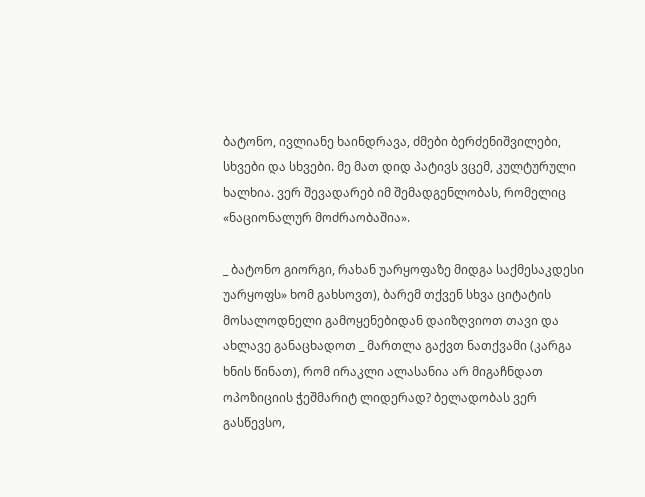ბატონო, ივლიანე ხაინდრავა, ძმები ბერძენიშვილები, სხვები და სხვები. მე მათ დიდ პატივს ვცემ, კულტურული ხალხია. ვერ შევადარებ იმ შემადგენლობას, რომელიც «ნაციონალურ მოძრაობაშია».

_ ბატონო გიორგი, რახან უარყოფაზე მიდგა საქმესაკდესი უარყოფს» ხომ გახსოვთ), ბარემ თქვენ სხვა ციტატის მოსალოდნელი გამოყენებიდან დაიზღვიოთ თავი და ახლავე განაცხადოთ _ მართლა გაქვთ ნათქვამი (კარგა ხნის წინათ), რომ ირაკლი ალასანია არ მიგაჩნდათ ოპოზიციის ჭეშმარიტ ლიდერად? ბელადობას ვერ გასწევსო,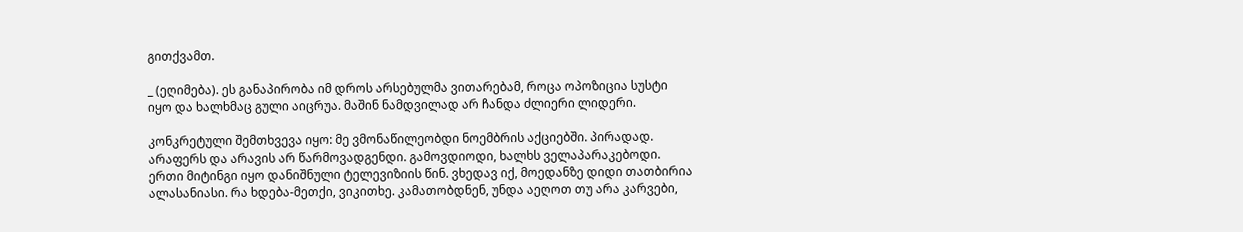გითქვამთ.

_ (ეღიმება). ეს განაპირობა იმ დროს არსებულმა ვითარებამ, როცა ოპოზიცია სუსტი იყო და ხალხმაც გული აიცრუა. მაშინ ნამდვილად არ ჩანდა ძლიერი ლიდერი.

კონკრეტული შემთხვევა იყო: მე ვმონაწილეობდი ნოემბრის აქციებში. პირადად. არაფერს და არავის არ წარმოვადგენდი. გამოვდიოდი, ხალხს ველაპარაკებოდი. ერთი მიტინგი იყო დანიშნული ტელევიზიის წინ. ვხედავ იქ, მოედანზე დიდი თათბირია ალასანიასი. რა ხდება-მეთქი, ვიკითხე. კამათობდნენ, უნდა აეღოთ თუ არა კარვები,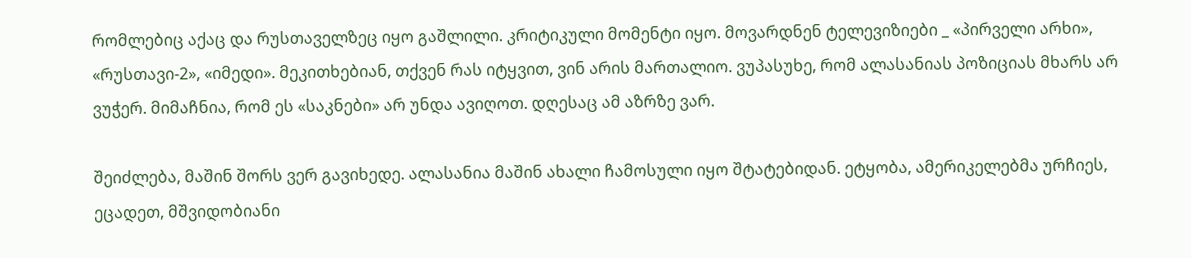რომლებიც აქაც და რუსთაველზეც იყო გაშლილი. კრიტიკული მომენტი იყო. მოვარდნენ ტელევიზიები _ «პირველი არხი», «რუსთავი-2», «იმედი». მეკითხებიან, თქვენ რას იტყვით, ვინ არის მართალიო. ვუპასუხე, რომ ალასანიას პოზიციას მხარს არ ვუჭერ. მიმაჩნია, რომ ეს «საკნები» არ უნდა ავიღოთ. დღესაც ამ აზრზე ვარ.

შეიძლება, მაშინ შორს ვერ გავიხედე. ალასანია მაშინ ახალი ჩამოსული იყო შტატებიდან. ეტყობა, ამერიკელებმა ურჩიეს, ეცადეთ, მშვიდობიანი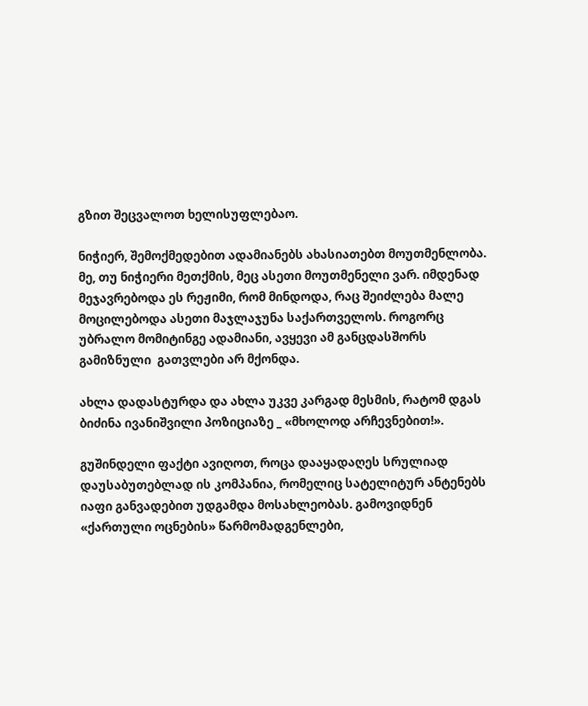გზით შეცვალოთ ხელისუფლებაო.

ნიჭიერ, შემოქმედებით ადამიანებს ახასიათებთ მოუთმენლობა. მე, თუ ნიჭიერი მეთქმის, მეც ასეთი მოუთმენელი ვარ. იმდენად მეჯავრებოდა ეს რეჟიმი, რომ მინდოდა, რაც შეიძლება მალე მოცილებოდა ასეთი მაჯლაჯუნა საქართველოს. როგორც უბრალო მომიტინგე ადამიანი, ავყევი ამ განცდასშორს გამიზნული  გათვლები არ მქონდა.

ახლა დადასტურდა და ახლა უკვე კარგად მესმის, რატომ დგას ბიძინა ივანიშვილი პოზიციაზე _ «მხოლოდ არჩევნებით!».

გუშინდელი ფაქტი ავიღოთ, როცა დააყადაღეს სრულიად დაუსაბუთებლად ის კომპანია, რომელიც სატელიტურ ანტენებს იაფი განვადებით უდგამდა მოსახლეობას. გამოვიდნენ «ქართული ოცნების» წარმომადგენლები,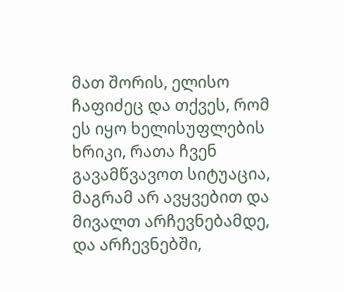მათ შორის, ელისო ჩაფიძეც და თქვეს, რომ ეს იყო ხელისუფლების ხრიკი, რათა ჩვენ გავამწვავოთ სიტუაცია, მაგრამ არ ავყვებით და მივალთ არჩევნებამდე, და არჩევნებში,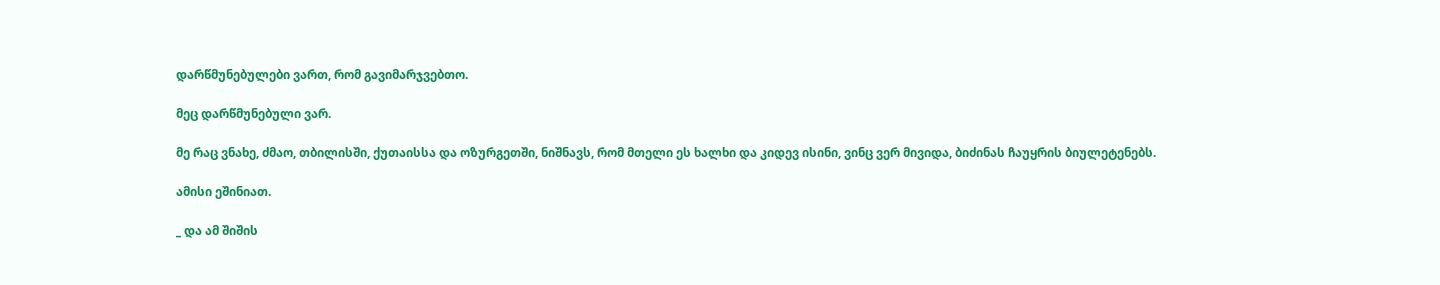დარწმუნებულები ვართ, რომ გავიმარჯვებთო.

მეც დარწმუნებული ვარ.

მე რაც ვნახე, ძმაო, თბილისში, ქუთაისსა და ოზურგეთში, ნიშნავს, რომ მთელი ეს ხალხი და კიდევ ისინი, ვინც ვერ მივიდა, ბიძინას ჩაუყრის ბიულეტენებს.

ამისი ეშინიათ.

_ და ამ შიშის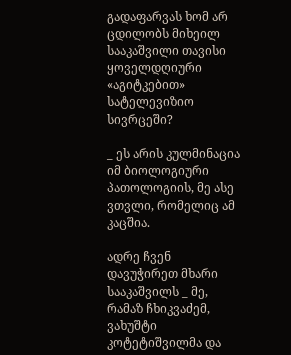გადაფარვას ხომ არ ცდილობს მიხეილ სააკაშვილი თავისი ყოველდღიური «აგიტკებით» სატელევიზიო სივრცეში?

_ ეს არის კულმინაცია იმ ბიოლოგიური პათოლოგიის, მე ასე ვთვლი, რომელიც ამ კაცშია.

ადრე ჩვენ დავუჭირეთ მხარი სააკაშვილს _ მე, რამაზ ჩხიკვაძემ, ვახუშტი კოტეტიშვილმა და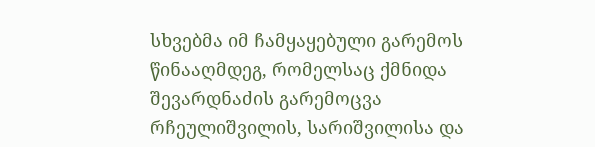სხვებმა იმ ჩამყაყებული გარემოს წინააღმდეგ, რომელსაც ქმნიდა შევარდნაძის გარემოცვა რჩეულიშვილის, სარიშვილისა და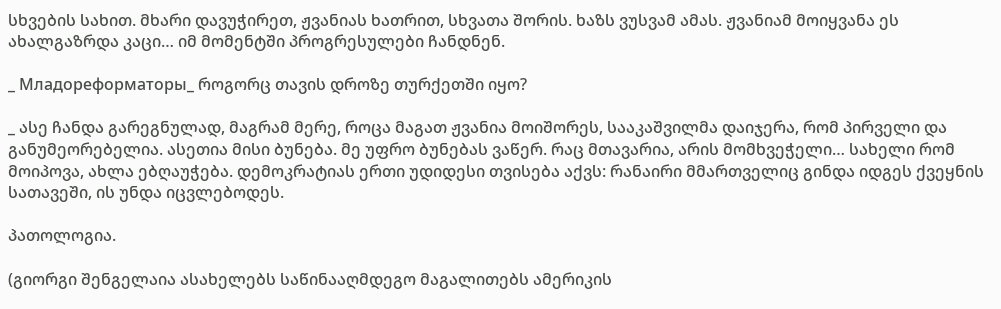სხვების სახით. მხარი დავუჭირეთ, ჟვანიას ხათრით, სხვათა შორის. ხაზს ვუსვამ ამას. ჟვანიამ მოიყვანა ეს ახალგაზრდა კაცი… იმ მომენტში პროგრესულები ჩანდნენ.

_ Младореформаторы_ როგორც თავის დროზე თურქეთში იყო?

_ ასე ჩანდა გარეგნულად, მაგრამ მერე, როცა მაგათ ჟვანია მოიშორეს, სააკაშვილმა დაიჯერა, რომ პირველი და განუმეორებელია. ასეთია მისი ბუნება. მე უფრო ბუნებას ვაწერ. რაც მთავარია, არის მომხვეჭელი… სახელი რომ მოიპოვა, ახლა ებღაუჭება. დემოკრატიას ერთი უდიდესი თვისება აქვს: რანაირი მმართველიც გინდა იდგეს ქვეყნის სათავეში, ის უნდა იცვლებოდეს.

პათოლოგია.

(გიორგი შენგელაია ასახელებს საწინააღმდეგო მაგალითებს ამერიკის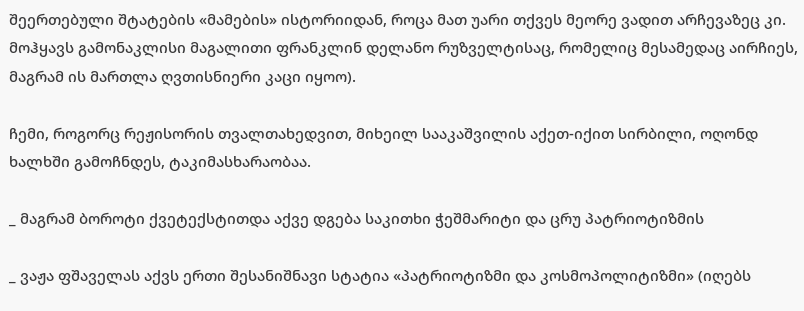შეერთებული შტატების «მამების» ისტორიიდან, როცა მათ უარი თქვეს მეორე ვადით არჩევაზეც კი. მოჰყავს გამონაკლისი მაგალითი ფრანკლინ დელანო რუზველტისაც, რომელიც მესამედაც აირჩიეს, მაგრამ ის მართლა ღვთისნიერი კაცი იყოო).

ჩემი, როგორც რეჟისორის თვალთახედვით, მიხეილ სააკაშვილის აქეთ-იქით სირბილი, ოღონდ ხალხში გამოჩნდეს, ტაკიმასხარაობაა.

_ მაგრამ ბოროტი ქვეტექსტითდა აქვე დგება საკითხი ჭეშმარიტი და ცრუ პატრიოტიზმის

_ ვაჟა ფშაველას აქვს ერთი შესანიშნავი სტატია «პატრიოტიზმი და კოსმოპოლიტიზმი» (იღებს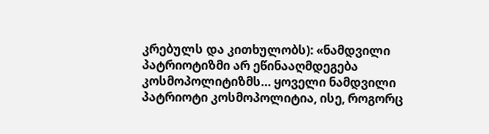კრებულს და კითხულობს): «ნამდვილი პატრიოტიზმი არ ეწინააღმდეგება კოსმოპოლიტიზმს… ყოველი ნამდვილი პატრიოტი კოსმოპოლიტია, ისე, როგორც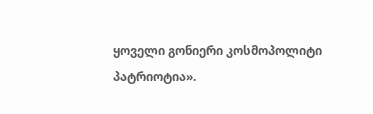ყოველი გონიერი კოსმოპოლიტი პატრიოტია».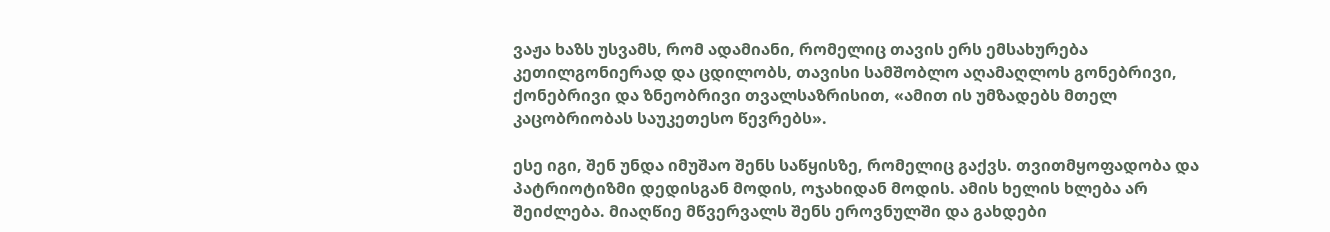ვაჟა ხაზს უსვამს, რომ ადამიანი, რომელიც თავის ერს ემსახურება კეთილგონიერად და ცდილობს, თავისი სამშობლო აღამაღლოს გონებრივი, ქონებრივი და ზნეობრივი თვალსაზრისით, «ამით ის უმზადებს მთელ კაცობრიობას საუკეთესო წევრებს».

ესე იგი, შენ უნდა იმუშაო შენს საწყისზე, რომელიც გაქვს. თვითმყოფადობა და პატრიოტიზმი დედისგან მოდის, ოჯახიდან მოდის. ამის ხელის ხლება არ შეიძლება. მიაღწიე მწვერვალს შენს ეროვნულში და გახდები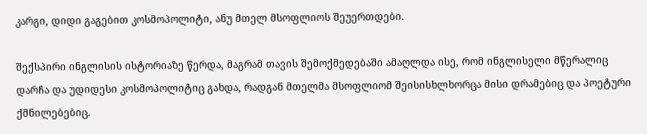კარგი, დიდი გაგებით კოსმოპოლიტი, ანუ მთელ მსოფლიოს შეუერთდები.

შექსპირი ინგლისის ისტორიაზე წერდა, მაგრამ თავის შემოქმედებაში ამაღლდა ისე, რომ ინგლისელი მწერალიც დარჩა და უდიდესი კოსმოპოლიტიც გახდა, რადგან მთელმა მსოფლიომ შეისისხლხორცა მისი დრამებიც და პოეტური ქმნილებებიც.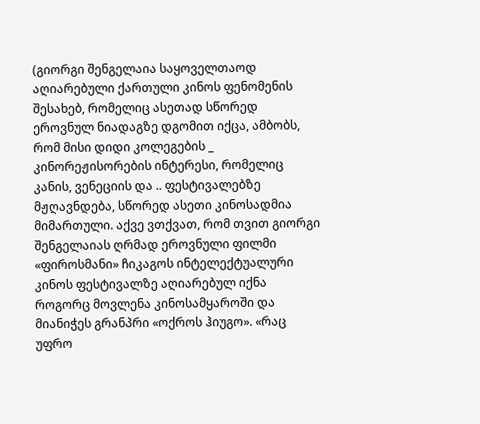(გიორგი შენგელაია საყოველთაოდ აღიარებული ქართული კინოს ფენომენის შესახებ, რომელიც ასეთად სწორედ ეროვნულ ნიადაგზე დგომით იქცა, ამბობს, რომ მისი დიდი კოლეგების _ კინორეჟისორების ინტერესი, რომელიც კანის, ვენეციის და .. ფესტივალებზე მჟღავნდება, სწორედ ასეთი კინოსადმია მიმართული. აქვე ვთქვათ, რომ თვით გიორგი შენგელაიას ღრმად ეროვნული ფილმი «ფიროსმანი» ჩიკაგოს ინტელექტუალური კინოს ფესტივალზე აღიარებულ იქნა როგორც მოვლენა კინოსამყაროში და მიანიჭეს გრანპრი «ოქროს ჰიუგო». «რაც უფრო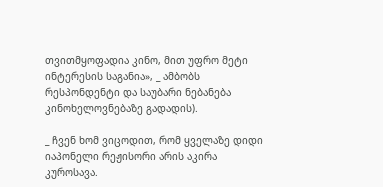თვითმყოფადია კინო, მით უფრო მეტი ინტერესის საგანია», _ ამბობს რესპონდენტი და საუბარი ნებანება კინოხელოვნებაზე გადადის).

_ ჩვენ ხომ ვიცოდით, რომ ყველაზე დიდი იაპონელი რეჟისორი არის აკირა კუროსავა.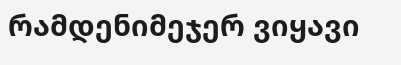რამდენიმეჯერ ვიყავი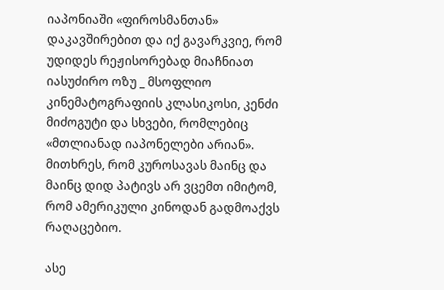იაპონიაში «ფიროსმანთან» დაკავშირებით და იქ გავარკვიე, რომ უდიდეს რეჟისორებად მიაჩნიათ იასუძირო ოზუ _ მსოფლიო კინემატოგრაფიის კლასიკოსი, კენძი მიძოგუტი და სხვები, რომლებიც «მთლიანად იაპონელები არიან». მითხრეს, რომ კუროსავას მაინც და მაინც დიდ პატივს არ ვცემთ იმიტომ, რომ ამერიკული კინოდან გადმოაქვს რაღაცებიო.

ასე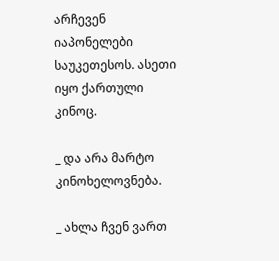არჩევენ იაპონელები საუკეთესოს. ასეთი იყო ქართული კინოც.

_ და არა მარტო კინოხელოვნება.

_ ახლა ჩვენ ვართ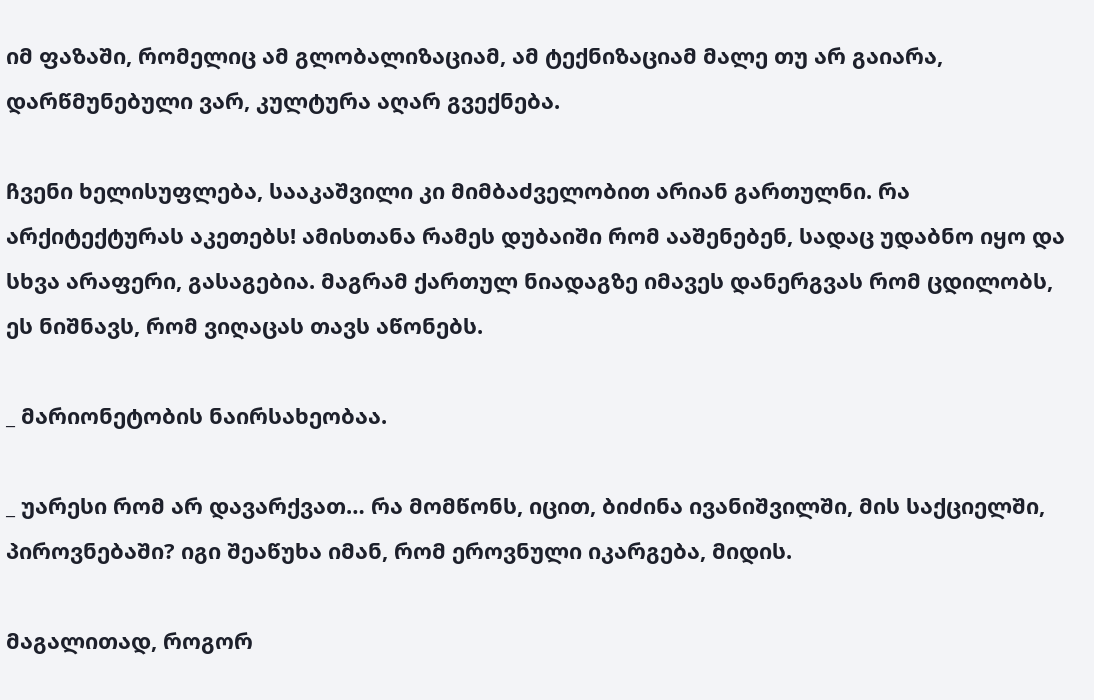იმ ფაზაში, რომელიც ამ გლობალიზაციამ, ამ ტექნიზაციამ მალე თუ არ გაიარა, დარწმუნებული ვარ, კულტურა აღარ გვექნება.

ჩვენი ხელისუფლება, სააკაშვილი კი მიმბაძველობით არიან გართულნი. რა არქიტექტურას აკეთებს! ამისთანა რამეს დუბაიში რომ ააშენებენ, სადაც უდაბნო იყო და სხვა არაფერი, გასაგებია. მაგრამ ქართულ ნიადაგზე იმავეს დანერგვას რომ ცდილობს, ეს ნიშნავს, რომ ვიღაცას თავს აწონებს.

_ მარიონეტობის ნაირსახეობაა.

_ უარესი რომ არ დავარქვათ… რა მომწონს, იცით, ბიძინა ივანიშვილში, მის საქციელში, პიროვნებაში? იგი შეაწუხა იმან, რომ ეროვნული იკარგება, მიდის.

მაგალითად, როგორ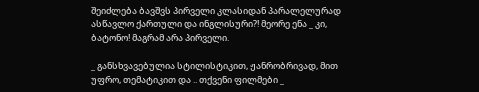შეიძლება ბავშვს პირველი კლასიდან პარალელურად ასწავლო ქართული და ინგლისური?! მეორე ენა _ კი, ბატონო! მაგრამ არა პირველი.

_ განსხვავებულია სტილისტიკით, ჟანრობრივად, მით უფრო, თემატიკით და .. თქვენი ფილმები _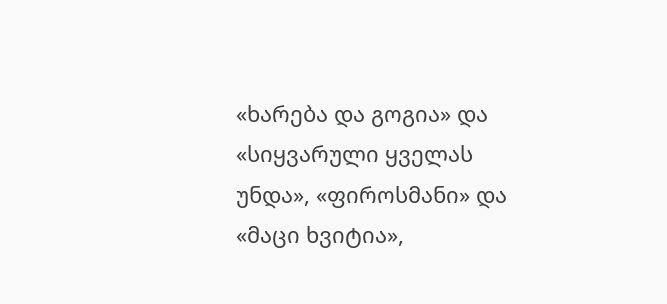«ხარება და გოგია» და «სიყვარული ყველას უნდა», «ფიროსმანი» და «მაცი ხვიტია»,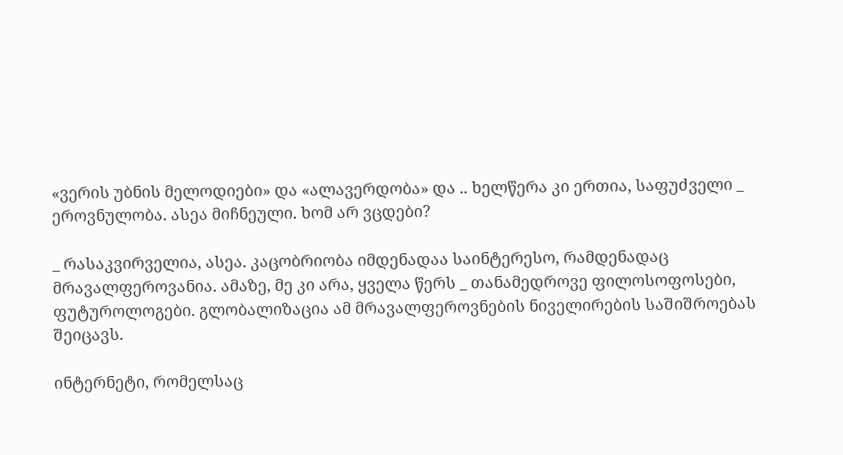«ვერის უბნის მელოდიები» და «ალავერდობა» და .. ხელწერა კი ერთია, საფუძველი _ ეროვნულობა. ასეა მიჩნეული. ხომ არ ვცდები?

_ რასაკვირველია, ასეა. კაცობრიობა იმდენადაა საინტერესო, რამდენადაც მრავალფეროვანია. ამაზე, მე კი არა, ყველა წერს _ თანამედროვე ფილოსოფოსები, ფუტუროლოგები. გლობალიზაცია ამ მრავალფეროვნების ნიველირების საშიშროებას შეიცავს.

ინტერნეტი, რომელსაც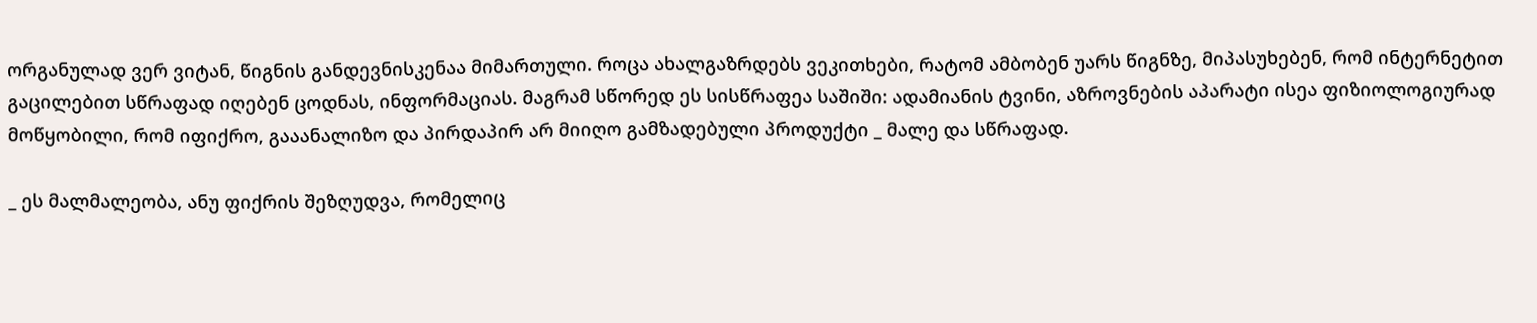ორგანულად ვერ ვიტან, წიგნის განდევნისკენაა მიმართული. როცა ახალგაზრდებს ვეკითხები, რატომ ამბობენ უარს წიგნზე, მიპასუხებენ, რომ ინტერნეტით გაცილებით სწრაფად იღებენ ცოდნას, ინფორმაციას. მაგრამ სწორედ ეს სისწრაფეა საშიში: ადამიანის ტვინი, აზროვნების აპარატი ისეა ფიზიოლოგიურად მოწყობილი, რომ იფიქრო, გააანალიზო და პირდაპირ არ მიიღო გამზადებული პროდუქტი _ მალე და სწრაფად.

_ ეს მალმალეობა, ანუ ფიქრის შეზღუდვა, რომელიც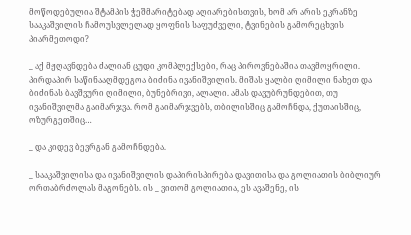მოწოდებულია შტამპის ჭეშმარიტებად აღიარებისთვის, ხომ არ არის ეკრანზე სააკაშვილის ჩამოუსვლელად ყოფნის საფუძველი, ტვინების გამორეცხვის პიარმეთოდი?

_ აქ მჟღავნდება ძალიან ცუდი კომპლექსები, რაც პიროვნებაშია თავმოყრილი. პირდაპირ საწინააღმდეგოა ბიძინა ივანიშვილის. მიშას ყალბი ღიმილი ნახეთ და ბიძინას ბავშვური ღიმილი, ბუნებრივი, ალალი. ამას დავუბრუნდებით, თუ ივანიშვილმა გაიმარჯვა. რომ გაიმარჯვებს, თბილისშიც გამოჩნდა, ქუთაისშიც, ოზურგეთშიც…

_ და კიდევ ბევრგან გამოჩნდება.

_ სააკაშვილისა და ივანიშვილის დაპირისპირება დავითისა და გოლიათის ბიბლიურ ორთაბრძოლას მაგონებს. ის _ ვითომ გოლიათია, ეს ავაშენე, ის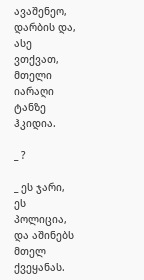ავაშენეო, დარბის და, ასე ვთქვათ, მთელი იარაღი ტანზე ჰკიდია.

_ ?

_ ეს ჯარი, ეს პოლიცია, და აშინებს მთელ ქვეყანას.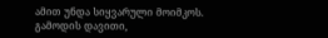ამით უნდა სიყვარული მოიმკოს. გამოდის დავითი,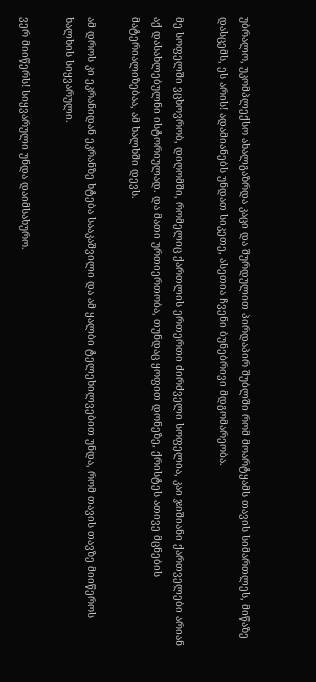უბრალო, უკომპლექსო ახალგაზრდა კაცი და შურდულით პირდაპირ შუბლში რომ მოარტყამს თავის სიმართლეს, მიწაზე დასცემს, ეს არის! ადამიანებს უნდათ სიკეთე, ასეთია ჩვენი ბუნებრივი მდგომარეობა.

მე სოფელში ვცხოვრობ, დიღომში, რომელიც ქართლის ერთერთი ძირძველი სოფელია, კაი ჯიშიანი ქართველები არიან აქ დასახლებულნი ისტორიულად. და მათი ურთიერთობა, თუნდაც ყოფით დონეზე, ქრისტეს ათივე მცნების მატერიალიზებაა, ამ ხალხში დევს.

ამ დროს კი ეკრანიდან ეკრანზე ხტება სააკაშვილი და ამ ყალბი ტელეხილვებით უნდა, რომ თავის თავზე მიიწეროს ხალხის სიყვარული.

ვერ მიიწერს! სიყვარული უნდა დაიმსახურო.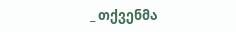_ თქვენმა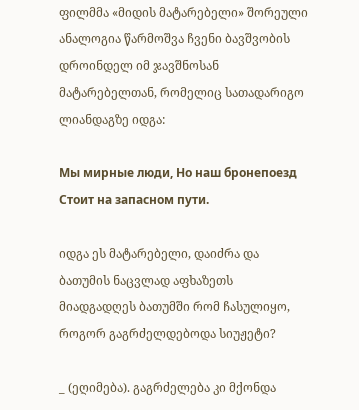ფილმმა «მიდის მატარებელი» შორეული ანალოგია წარმოშვა ჩვენი ბავშვობის დროინდელ იმ ჯავშნოსან მატარებელთან, რომელიც სათადარიგო ლიანდაგზე იდგა:

Мы мирные люди, Но наш бронепоезд Стоит на запасном пути.

იდგა ეს მატარებელი, დაიძრა და ბათუმის ნაცვლად აფხაზეთს მიადგადღეს ბათუმში რომ ჩასულიყო, როგორ გაგრძელდებოდა სიუჟეტი?

_ (ეღიმება). გაგრძელება კი მქონდა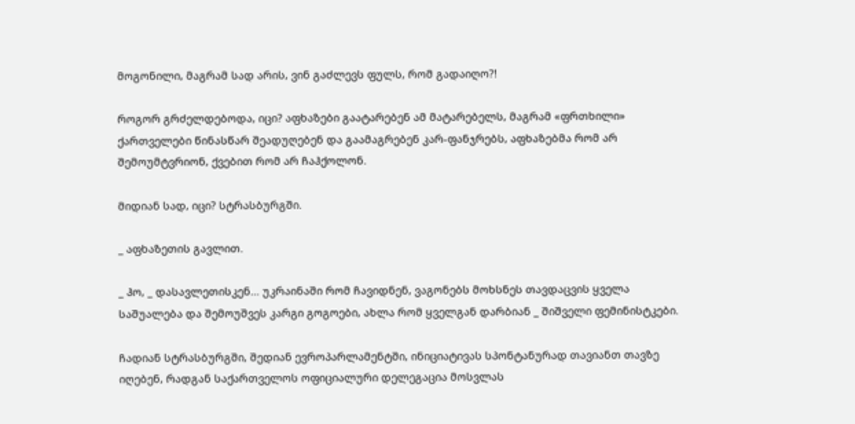მოგონილი, მაგრამ სად არის, ვინ გაძლევს ფულს, რომ გადაიღო?!

როგორ გრძელდებოდა, იცი? აფხაზები გაატარებენ ამ მატარებელს, მაგრამ «ფრთხილი» ქართველები წინასწარ შეადუღებენ და გაამაგრებენ კარ-ფანჯრებს, აფხაზებმა რომ არ შემოუმტვრიონ, ქვებით რომ არ ჩაჰქოლონ.

მიდიან სად, იცი? სტრასბურგში.

_ აფხაზეთის გავლით.

_ ჰო, _ დასავლეთისკენ… უკრაინაში რომ ჩავიდნენ, ვაგონებს მოხსნეს თავდაცვის ყველა საშუალება და შემოუშვეს კარგი გოგოები, ახლა რომ ყველგან დარბიან _ შიშველი ფემინისტკები.

ჩადიან სტრასბურგში, შედიან ევროპარლამენტში, ინიციატივას სპონტანურად თავიანთ თავზე იღებენ, რადგან საქართველოს ოფიციალური დელეგაცია მოსვლას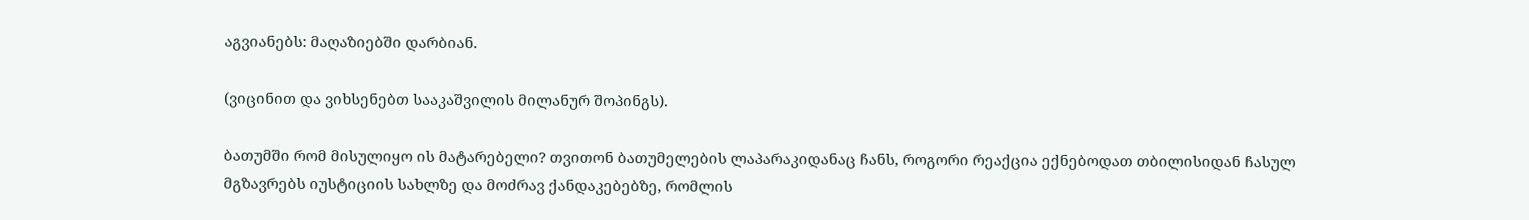აგვიანებს: მაღაზიებში დარბიან.

(ვიცინით და ვიხსენებთ სააკაშვილის მილანურ შოპინგს).

ბათუმში რომ მისულიყო ის მატარებელი? თვითონ ბათუმელების ლაპარაკიდანაც ჩანს, როგორი რეაქცია ექნებოდათ თბილისიდან ჩასულ მგზავრებს იუსტიციის სახლზე და მოძრავ ქანდაკებებზე, რომლის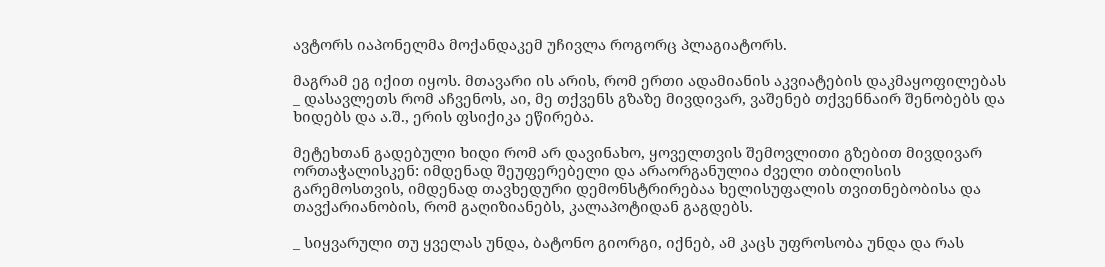ავტორს იაპონელმა მოქანდაკემ უჩივლა როგორც პლაგიატორს.

მაგრამ ეგ იქით იყოს. მთავარი ის არის, რომ ერთი ადამიანის აკვიატების დაკმაყოფილებას _ დასავლეთს რომ აჩვენოს, აი, მე თქვენს გზაზე მივდივარ, ვაშენებ თქვენნაირ შენობებს და ხიდებს და ა.შ., ერის ფსიქიკა ეწირება.

მეტეხთან გადებული ხიდი რომ არ დავინახო, ყოველთვის შემოვლითი გზებით მივდივარ ორთაჭალისკენ: იმდენად შეუფერებელი და არაორგანულია ძველი თბილისის გარემოსთვის, იმდენად თავხედური დემონსტრირებაა ხელისუფალის თვითნებობისა და თავქარიანობის, რომ გაღიზიანებს, კალაპოტიდან გაგდებს.

_ სიყვარული თუ ყველას უნდა, ბატონო გიორგი, იქნებ, ამ კაცს უფროსობა უნდა და რას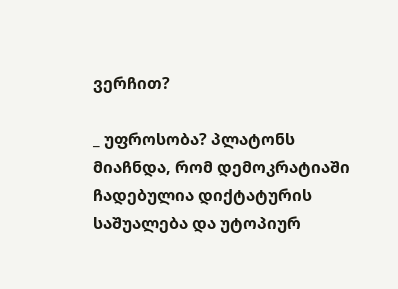ვერჩით?

_ უფროსობა? პლატონს მიაჩნდა, რომ დემოკრატიაში ჩადებულია დიქტატურის საშუალება და უტოპიურ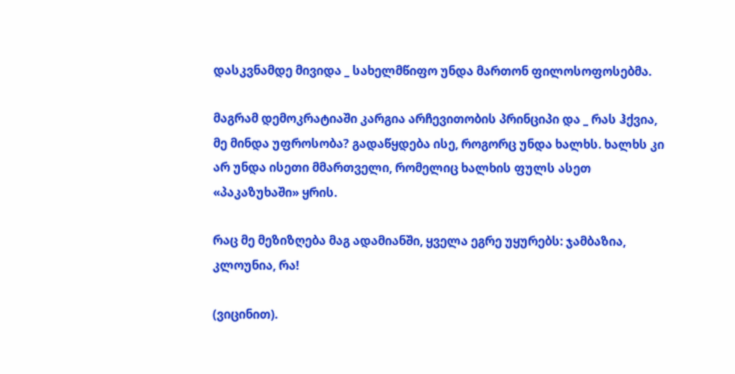დასკვნამდე მივიდა _ სახელმწიფო უნდა მართონ ფილოსოფოსებმა.

მაგრამ დემოკრატიაში კარგია არჩევითობის პრინციპი და _ რას ჰქვია, მე მინდა უფროსობა? გადაწყდება ისე, როგორც უნდა ხალხს. ხალხს კი არ უნდა ისეთი მმართველი, რომელიც ხალხის ფულს ასეთ «პაკაზუხაში» ყრის.

რაც მე მეზიზღება მაგ ადამიანში, ყველა ეგრე უყურებს: ჯამბაზია, კლოუნია, რა!

(ვიცინით).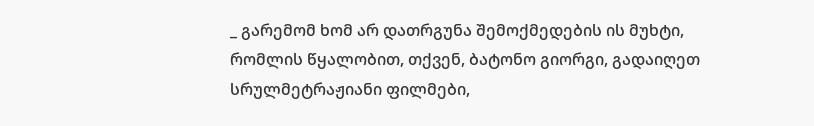_ გარემომ ხომ არ დათრგუნა შემოქმედების ის მუხტი, რომლის წყალობით, თქვენ, ბატონო გიორგი, გადაიღეთ სრულმეტრაჟიანი ფილმები,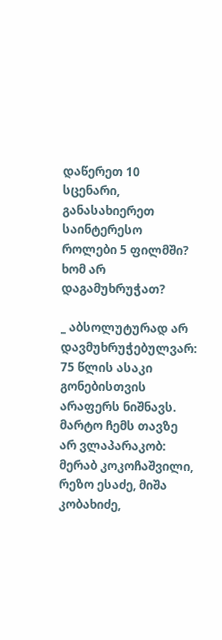დაწერეთ 10 სცენარი, განასახიერეთ საინტერესო როლები 5 ფილმში? ხომ არ დაგამუხრუჭათ?

_ აბსოლუტურად არ დავმუხრუჭებულვარ: 75 წლის ასაკი გონებისთვის არაფერს ნიშნავს. მარტო ჩემს თავზე არ ვლაპარაკობ: მერაბ კოკოჩაშვილი, რეზო ესაძე, მიშა კობახიძე,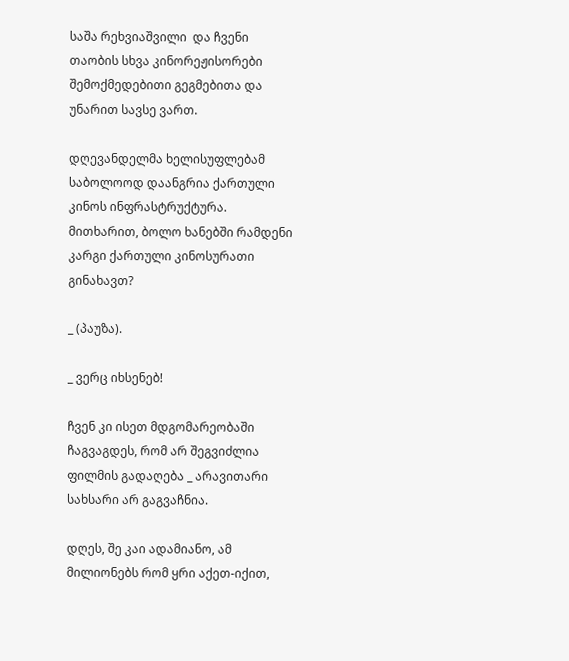საშა რეხვიაშვილი  და ჩვენი თაობის სხვა კინორეჟისორები შემოქმედებითი გეგმებითა და უნარით სავსე ვართ.

დღევანდელმა ხელისუფლებამ საბოლოოდ დაანგრია ქართული კინოს ინფრასტრუქტურა. მითხარით, ბოლო ხანებში რამდენი კარგი ქართული კინოსურათი გინახავთ?

_ (პაუზა).

_ ვერც იხსენებ!

ჩვენ კი ისეთ მდგომარეობაში ჩაგვაგდეს, რომ არ შეგვიძლია ფილმის გადაღება _ არავითარი სახსარი არ გაგვაჩნია.

დღეს, შე კაი ადამიანო, ამ მილიონებს რომ ყრი აქეთ-იქით,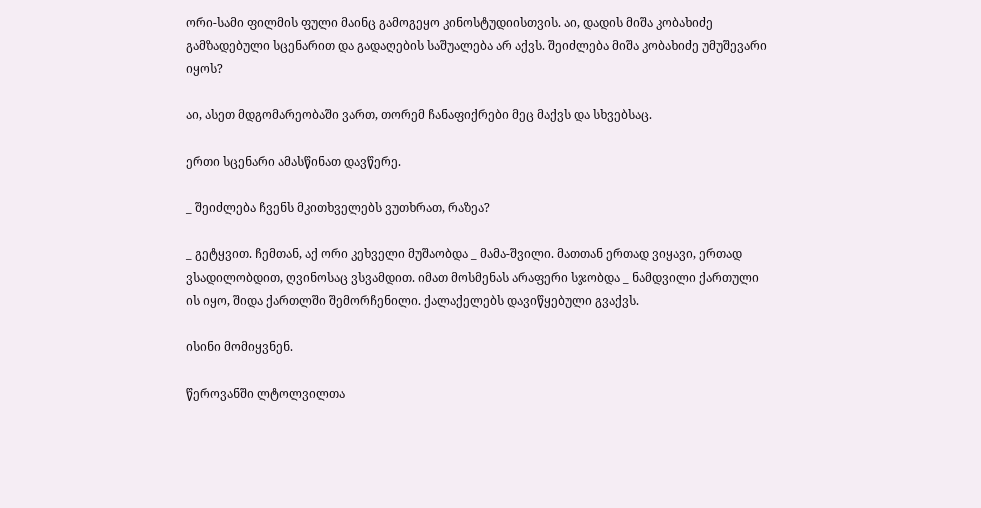ორი-სამი ფილმის ფული მაინც გამოგეყო კინოსტუდიისთვის. აი, დადის მიშა კობახიძე გამზადებული სცენარით და გადაღების საშუალება არ აქვს. შეიძლება მიშა კობახიძე უმუშევარი იყოს?

აი, ასეთ მდგომარეობაში ვართ, თორემ ჩანაფიქრები მეც მაქვს და სხვებსაც.

ერთი სცენარი ამასწინათ დავწერე.

_ შეიძლება ჩვენს მკითხველებს ვუთხრათ, რაზეა?

_ გეტყვით. ჩემთან, აქ ორი კეხველი მუშაობდა _ მამა-შვილი. მათთან ერთად ვიყავი, ერთად ვსადილობდით, ღვინოსაც ვსვამდით. იმათ მოსმენას არაფერი სჯობდა _ ნამდვილი ქართული ის იყო, შიდა ქართლში შემორჩენილი. ქალაქელებს დავიწყებული გვაქვს.

ისინი მომიყვნენ.

წეროვანში ლტოლვილთა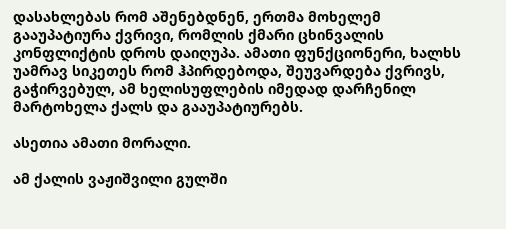დასახლებას რომ აშენებდნენ, ერთმა მოხელემ გააუპატიურა ქვრივი, რომლის ქმარი ცხინვალის კონფლიქტის დროს დაიღუპა. ამათი ფუნქციონერი, ხალხს უამრავ სიკეთეს რომ ჰპირდებოდა, შეუვარდება ქვრივს, გაჭირვებულ, ამ ხელისუფლების იმედად დარჩენილ მარტოხელა ქალს და გააუპატიურებს.

ასეთია ამათი მორალი.

ამ ქალის ვაჟიშვილი გულში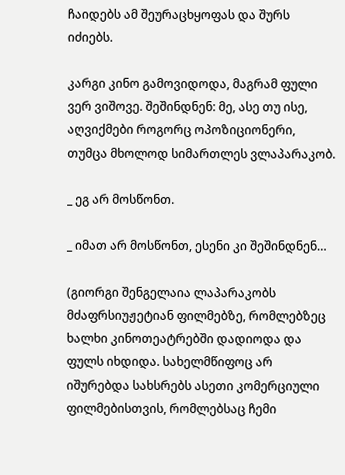ჩაიდებს ამ შეურაცხყოფას და შურს იძიებს.

კარგი კინო გამოვიდოდა, მაგრამ ფული ვერ ვიშოვე. შეშინდნენ: მე, ასე თუ ისე, აღვიქმები როგორც ოპოზიციონერი, თუმცა მხოლოდ სიმართლეს ვლაპარაკობ.

_ ეგ არ მოსწონთ.

_ იმათ არ მოსწონთ, ესენი კი შეშინდნენ…

(გიორგი შენგელაია ლაპარაკობს მძაფრსიუჟეტიან ფილმებზე, რომლებზეც ხალხი კინოთეატრებში დადიოდა და ფულს იხდიდა. სახელმწიფოც არ იშურებდა სახსრებს ასეთი კომერციული ფილმებისთვის, რომლებსაც ჩემი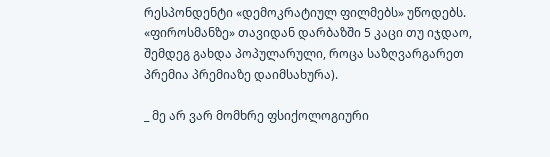რესპონდენტი «დემოკრატიულ ფილმებს» უწოდებს. «ფიროსმანზე» თავიდან დარბაზში 5 კაცი თუ იჯდაო, შემდეგ გახდა პოპულარული, როცა საზღვარგარეთ პრემია პრემიაზე დაიმსახურა).

_ მე არ ვარ მომხრე ფსიქოლოგიური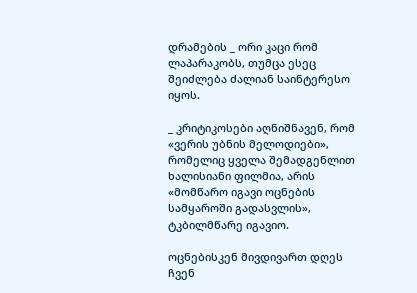დრამების _ ორი კაცი რომ ლაპარაკობს, თუმცა ესეც შეიძლება ძალიან საინტერესო იყოს.

_ კრიტიკოსები აღნიშნავენ, რომ «ვერის უბნის მელოდიები», რომელიც ყველა შემადგენლით ხალისიანი ფილმია, არის «მომწარო იგავი ოცნების სამყაროში გადასვლის», ტკბილმწარე იგავიო.

ოცნებისკენ მივდივართ დღეს ჩვენ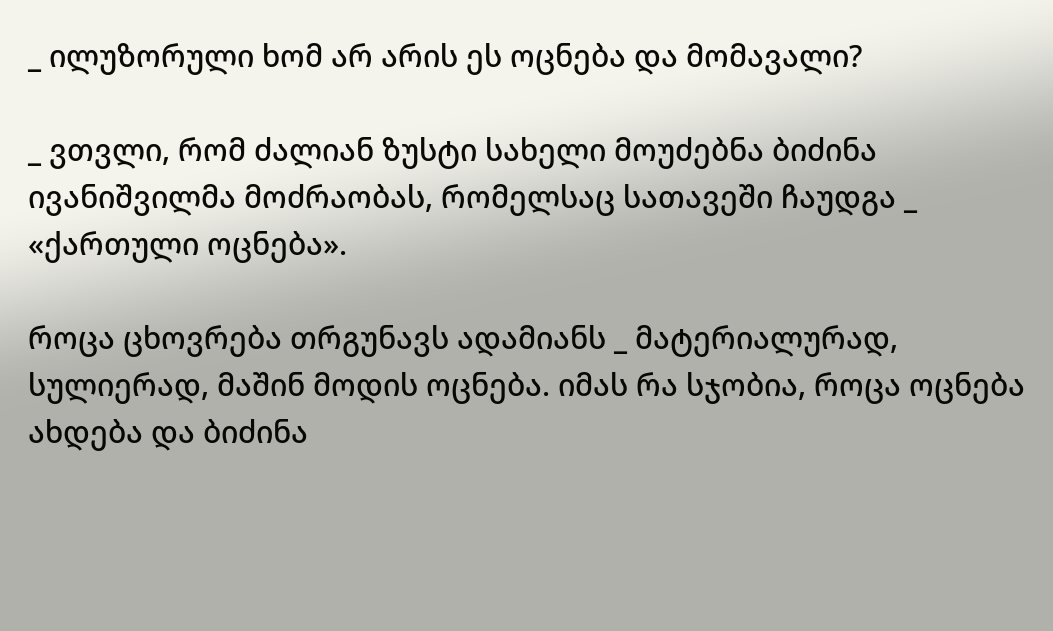_ ილუზორული ხომ არ არის ეს ოცნება და მომავალი?

_ ვთვლი, რომ ძალიან ზუსტი სახელი მოუძებნა ბიძინა ივანიშვილმა მოძრაობას, რომელსაც სათავეში ჩაუდგა _ «ქართული ოცნება».

როცა ცხოვრება თრგუნავს ადამიანს _ მატერიალურად, სულიერად, მაშინ მოდის ოცნება. იმას რა სჯობია, როცა ოცნება ახდება და ბიძინა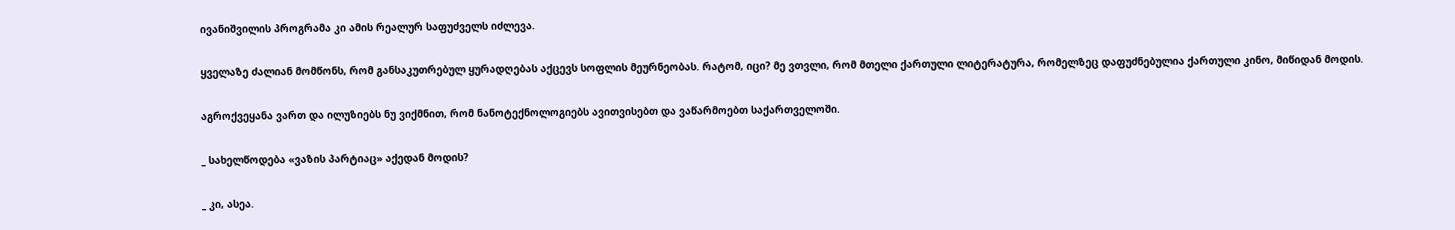ივანიშვილის პროგრამა კი ამის რეალურ საფუძველს იძლევა.

ყველაზე ძალიან მომწონს, რომ განსაკუთრებულ ყურადღებას აქცევს სოფლის მეურნეობას. რატომ, იცი? მე ვთვლი, რომ მთელი ქართული ლიტერატურა, რომელზეც დაფუძნებულია ქართული კინო, მიწიდან მოდის.

აგროქვეყანა ვართ და ილუზიებს ნუ ვიქმნით, რომ ნანოტექნოლოგიებს ავითვისებთ და ვაწარმოებთ საქართველოში.

_ სახელწოდება «ვაზის პარტიაც» აქედან მოდის?

_ კი, ასეა.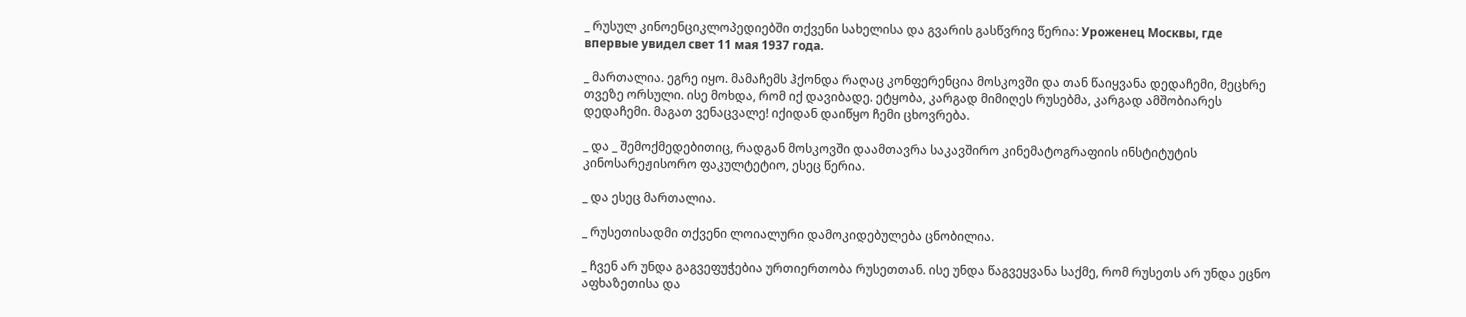_ რუსულ კინოენციკლოპედიებში თქვენი სახელისა და გვარის გასწვრივ წერია: Уроженец Москвы, где впервые увидел свет 11 мая 1937 года.

_ მართალია. ეგრე იყო. მამაჩემს ჰქონდა რაღაც კონფერენცია მოსკოვში და თან წაიყვანა დედაჩემი, მეცხრე თვეზე ორსული. ისე მოხდა, რომ იქ დავიბადე. ეტყობა, კარგად მიმიღეს რუსებმა, კარგად ამშობიარეს დედაჩემი. მაგათ ვენაცვალე! იქიდან დაიწყო ჩემი ცხოვრება.

_ და _ შემოქმედებითიც, რადგან მოსკოვში დაამთავრა საკავშირო კინემატოგრაფიის ინსტიტუტის კინოსარეჟისორო ფაკულტეტიო, ესეც წერია.

_ და ესეც მართალია.

_ რუსეთისადმი თქვენი ლოიალური დამოკიდებულება ცნობილია.

_ ჩვენ არ უნდა გაგვეფუჭებია ურთიერთობა რუსეთთან. ისე უნდა წაგვეყვანა საქმე, რომ რუსეთს არ უნდა ეცნო აფხაზეთისა და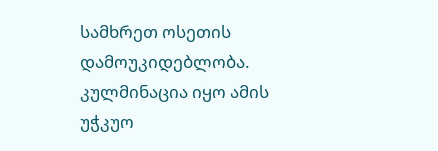სამხრეთ ოსეთის დამოუკიდებლობა. კულმინაცია იყო ამის უჭკუო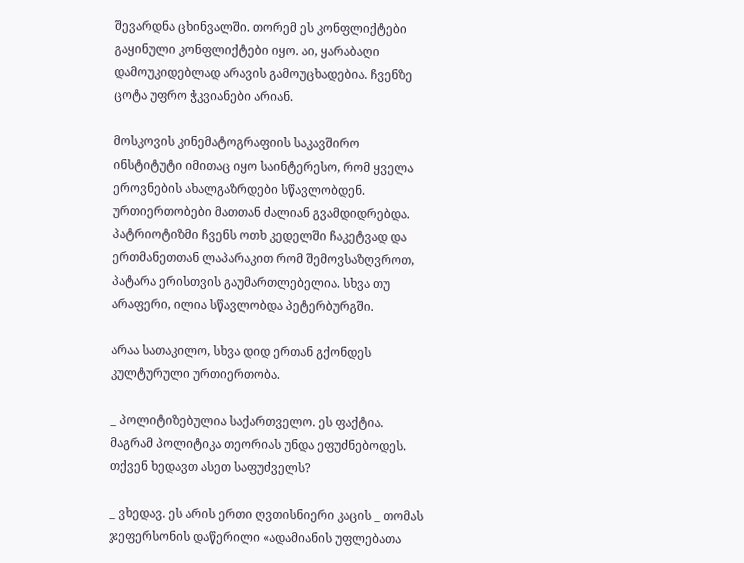შევარდნა ცხინვალში. თორემ ეს კონფლიქტები გაყინული კონფლიქტები იყო. აი, ყარაბაღი დამოუკიდებლად არავის გამოუცხადებია. ჩვენზე ცოტა უფრო ჭკვიანები არიან.

მოსკოვის კინემატოგრაფიის საკავშირო ინსტიტუტი იმითაც იყო საინტერესო, რომ ყველა ეროვნების ახალგაზრდები სწავლობდენ. ურთიერთობები მათთან ძალიან გვამდიდრებდა. პატრიოტიზმი ჩვენს ოთხ კედელში ჩაკეტვად და ერთმანეთთან ლაპარაკით რომ შემოვსაზღვროთ, პატარა ერისთვის გაუმართლებელია. სხვა თუ არაფერი, ილია სწავლობდა პეტერბურგში.

არაა სათაკილო, სხვა დიდ ერთან გქონდეს კულტურული ურთიერთობა.

_ პოლიტიზებულია საქართველო. ეს ფაქტია. მაგრამ პოლიტიკა თეორიას უნდა ეფუძნებოდეს. თქვენ ხედავთ ასეთ საფუძველს?

_ ვხედავ. ეს არის ერთი ღვთისნიერი კაცის _ თომას ჯეფერსონის დაწერილი «ადამიანის უფლებათა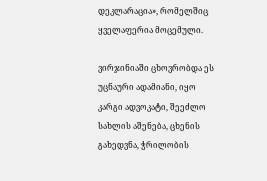დეკლარაცია», რომელშიც ყველაფერია მოცემული.

ვირჯინიაში ცხოვრობდა ეს უცნაური ადამიანი, იყო კარგი ადვოკატი, შეეძლო სახლის აშენება, ცხენის გახედვნა, ჭრილობის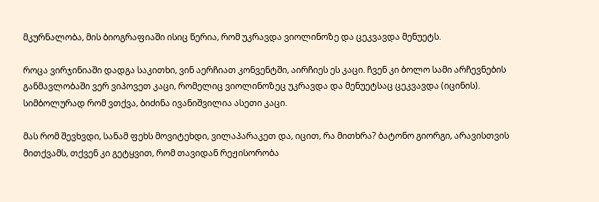მკურნალობა, მის ბიოგრაფიაში ისიც წერია, რომ უკრავდა ვიოლინოზე და ცეკვავდა მენუეტს.

როცა ვირჯინიაში დადგა საკითხი, ვინ აერჩიათ კონვენტში, აირჩიეს ეს კაცი. ჩვენ კი ბოლო სამი არჩევნების განმავლობაში ვერ ვიპოვეთ კაცი, რომელიც ვიოლინოზეც უკრავდა და მენუეტსაც ცეკვავდა (იცინის). სიმბოლურად რომ ვთქვა, ბიძინა ივანიშვილია ასეთი კაცი.

მას რომ შევხვდი, სანამ ფეხს მოვიტეხდი, ვილაპარაკეთ და, იცით, რა მითხრა? ბატონო გიორგი, არავისთვის მითქვამს, თქვენ კი გეტყვით, რომ თავიდან რეჟისორობა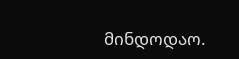მინდოდაო.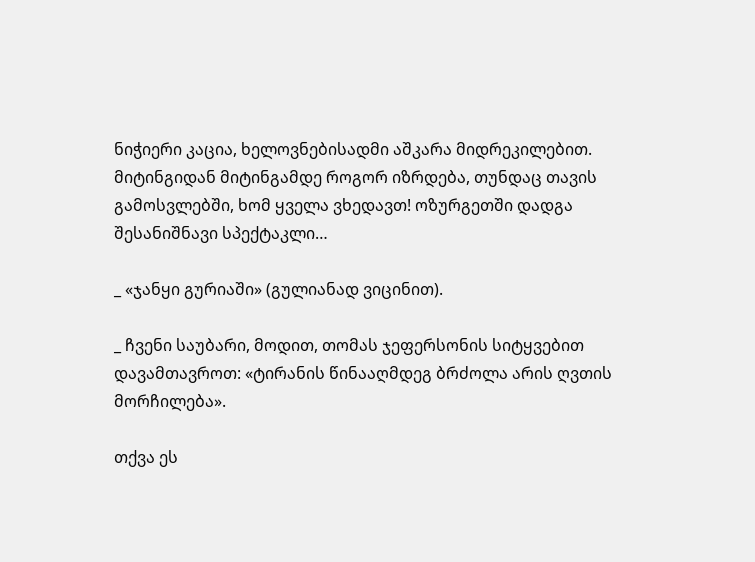ნიჭიერი კაცია, ხელოვნებისადმი აშკარა მიდრეკილებით. მიტინგიდან მიტინგამდე როგორ იზრდება, თუნდაც თავის გამოსვლებში, ხომ ყველა ვხედავთ! ოზურგეთში დადგა შესანიშნავი სპექტაკლი…

_ «ჯანყი გურიაში» (გულიანად ვიცინით).

_ ჩვენი საუბარი, მოდით, თომას ჯეფერსონის სიტყვებით დავამთავროთ: «ტირანის წინააღმდეგ ბრძოლა არის ღვთის მორჩილება».

თქვა ეს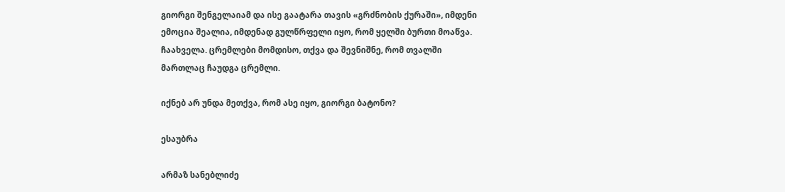გიორგი შენგელაიამ და ისე გაატარა თავის «გრძნობის ქურაში», იმდენი ემოცია შეალია, იმდენად გულწრფელი იყო, რომ ყელში ბურთი მოაწვა. ჩაახველა. ცრემლები მომდისო, თქვა და შევნიშნე, რომ თვალში მართლაც ჩაუდგა ცრემლი.

იქნებ არ უნდა მეთქვა, რომ ასე იყო, გიორგი ბატონო?

ესაუბრა

არმაზ სანებლიძე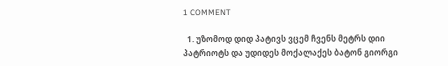1 COMMENT

  1. უზომოდ დიდ პატივს ვცემ ჩვენს მეტრს დიი პატრიოტს და უდიდეს მოქალაქეს ბატონ გიორგი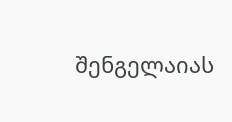შენგელაიას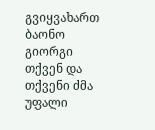გვიყვახართ ბაონო გიორგი თქვენ და თქვენი ძმა უფალი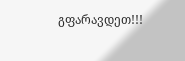გფარავდეთ!!!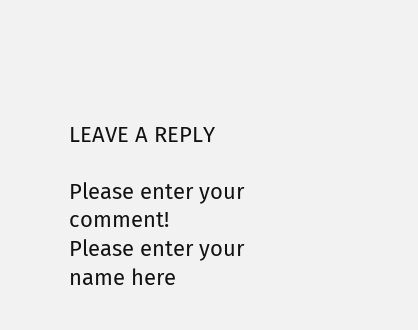LEAVE A REPLY

Please enter your comment!
Please enter your name here